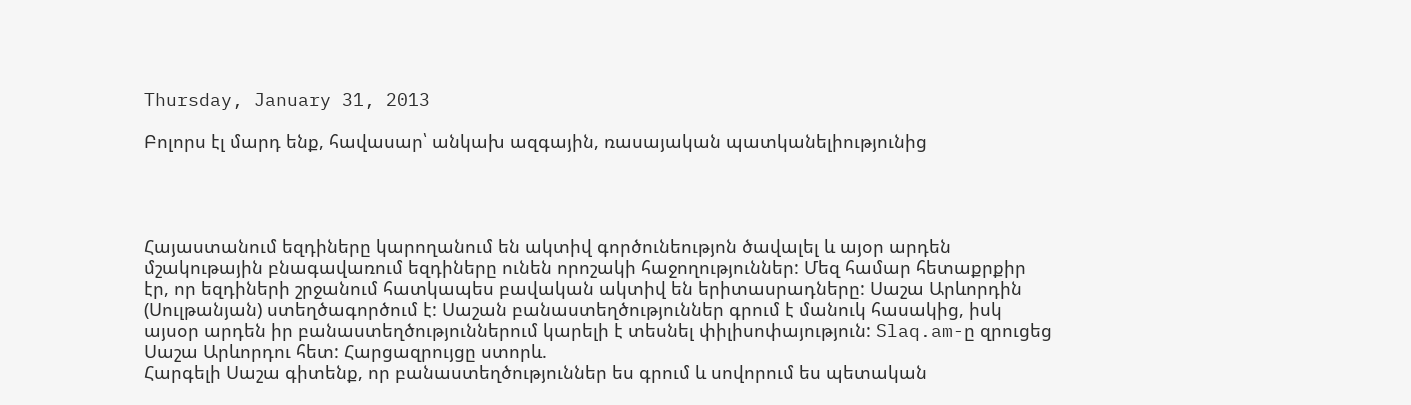Thursday, January 31, 2013

Բոլորս էլ մարդ ենք, հավասար՝ անկախ ազգային, ռասայական պատկանելիությունից




Հայաստանում եզդիները կարողանում են ակտիվ գործունեությոն ծավալել և այօր արդեն մշակութային բնագավառում եզդիները ունեն որոշակի հաջողություններ: Մեզ համար հետաքրքիր էր, որ եզդիների շրջանում հատկապես բավական ակտիվ են երիտասրադները: Սաշա Արևորդին (Սուլթանյան) ստեղծագործում է: Սաշան բանաստեղծություններ գրում է մանուկ հասակից, իսկ այսօր արդեն իր բանաստեղծություններում կարելի է տեսնել փիլիսոփայություն: Slaq.am-ը զրուցեց Սաշա Արևորդու հետ: Հարցազրույցը ստորև.
Հարգելի Սաշա գիտենք, որ բանաստեղծություններ ես գրում և սովորում ես պետական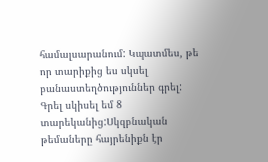համալսարանում: Կպատմես, թե որ տարիքից ես սկսել բանաստեղծություններ գրել:
Գրել սկիսել եմ 8 տարեկանից:Սկզբնական թեմաները հայրենիքն էր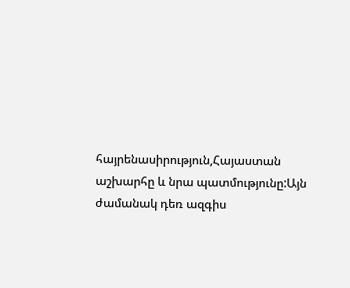հայրենասիրություն,Հայաստան աշխարհը և նրա պատմությունը:Այն ժամանակ դեռ ազգիս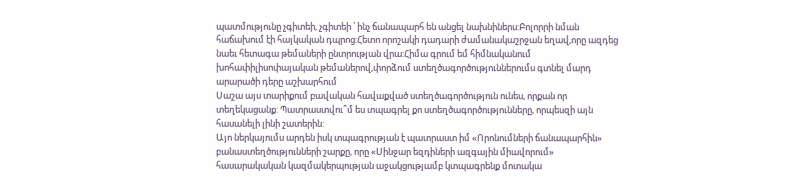պատմությունը չգիտեի, չգիտեի ՝ ինչ ճանապարհ են անցել նախնիներս:Բոլորրի նման հաճախում էի հայկական դպրոց:Հետո որոշակի դադարի ժամանակաշրջան եղավ,որը ազդեց նաեւ հետագա թեմաների ընտրության վրա:Հիմա գրում եմ հիմնականում խոհափիլիսոփայական թեմաներով,փորձում ստեղծագործություններումս գտնել մարդ արարածի դերը աշխարհում
Սաշա այս տարիքում բավական հավաքված ստեղծագործություն ունես, որքան որ տեղեկացանք: Պատրաստվու՞մ ես տպագրել քո ստեղծագործությունները, որպեսզի այն հասանելի լինի շատերին:
Այո ներկայումս արդեն իսկ տպագրության է պատրաստ իմ «Որոնումների ճանապարհին» բանաստեղծությունների շարքը, որը «Սինջար եզդիների ազգային միավորում» հասարակական կազմակերպության աջակցությամբ կտպագրենք մոտակա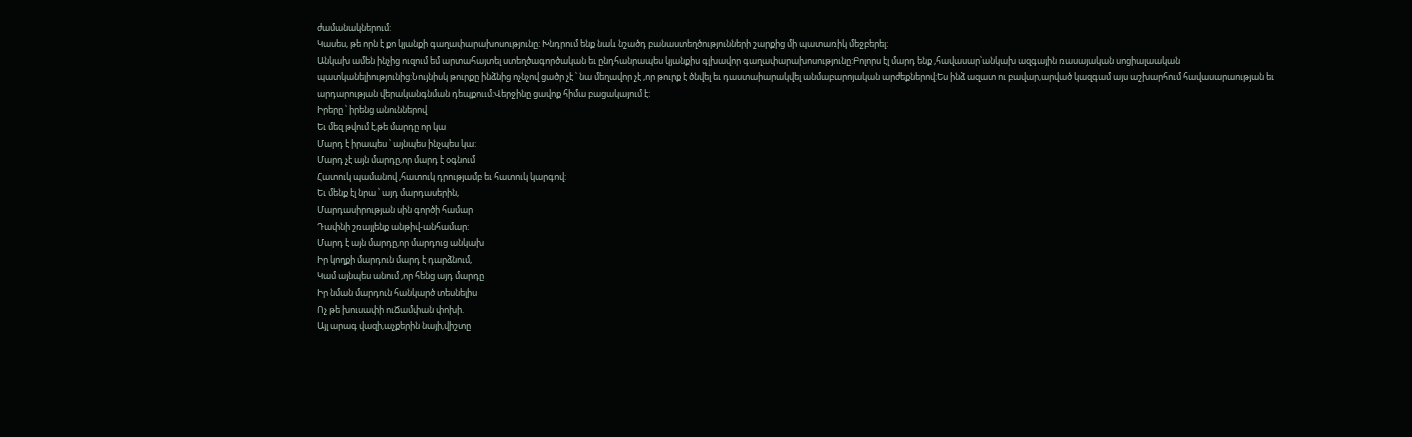ժամանակներում:
Կասես, թե որն է քո կյանքի գաղափարախոսությունը: Խնդրում ենք նաև նշածդ բանաստեղծությունների շարքից մի պատառիկ մեջբերել:
Անկախ ամեն ինչից ուզում եմ արտահայտել ստեղծագործական եւ ընդհանրապես կյանքիս գլխավոր գաղափարախոսությունը:Բոլորս էլ մարդ ենք ,հավասար՝անկախ ազգային ռասայական սոցիալաական պատկանելիությունից:Նույնիսկ թուրքը ինձնից ոչնչով ցածր չէ ՝ նա մեղավոր չէ ,որ թուրք է ծնվել եւ դաստաիարակվել անմաբարոյական արժեքներով:Ես ինձ ազատ ու բավար,արված կազգամ այս աշխարհում հավասարաության եւ արդարության վերականգնման դեպքոււմ:Վերջինը ցավոք հիմա բացակայում է:
Իրերը ՝ իրենց անուններով
Եւ մեզ թվում է,թե մարդը որ կա
Մարդ է իրապես ՝ այնպես ինչպես կա:
Մարդ չէ այն մարդը,որ մարդ է օգնում
Հատուկ պամանով ,հատուկ դրությամբ եւ հատուկ կարգով:
Եւ մենք էլ նրա ՝ այդ մարդասերին,
Մարդասիրության սին գործի համար
Դափնի շռայլենք անթիվ-անհամար:
Մարդ է այն մարդը,որ մարդուց անկախ
Իր կողքի մարդուն մարդ է դարձնում,
Կամ այնպես անում ,որ հենց այդ մարդը
Իր նման մարդուն հանկարծ տեսնելիս
Ոչ թե խուսափի ուՃամփան փոխի.
Այլ արագ վազի,աչքերին նայի,վիշտը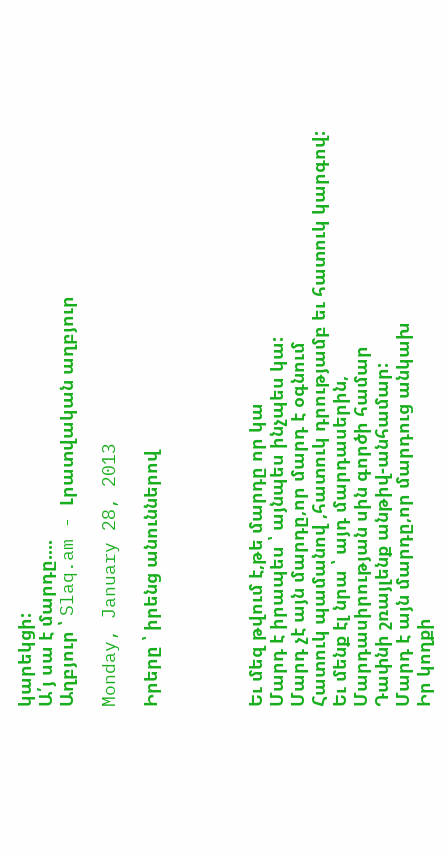կարեկցի:
Ա՛յ սա է մարդը....
Աղբյուր ՝ Slaq.am - Լրատվական աղբյուր

Monday, January 28, 2013

Իրերը ՝ իրենց անուններով




Եւ մեզ թվում է,թե մարդը որ կա
Մարդ է իրապես ՝ այնպես ինչպես կա:
Մարդ չէ այն մարդը,որ մարդ է օգնում
Հատուկ պամանով ,հատուկ դրությամբ եւ հատուկ կարգով:
Եւ մենք էլ նրա ՝ այդ մարդասերին,
Մարդասիրության սին գործի համար
Դափնի շռայլենք անթիվ-անհամար:
Մարդ է այն մարդը,որ մարդուց անկախ
Իր կողքի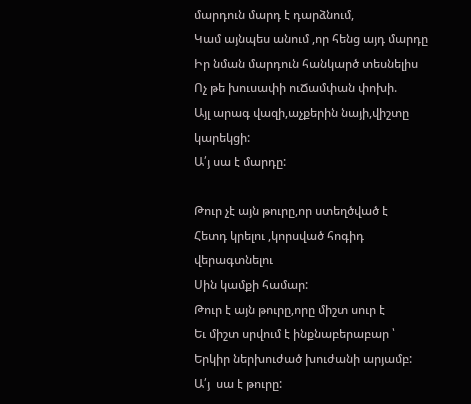մարդուն մարդ է դարձնում,
Կամ այնպես անում ,որ հենց այդ մարդը
Իր նման մարդուն հանկարծ տեսնելիս
Ոչ թե խուսափի ուՃամփան փոխի.
Այլ արագ վազի,աչքերին նայի,վիշտը կարեկցի:
Ա՛յ սա է մարդը:

Թուր չէ այն թուրը,որ ստեղծված է
Հետդ կրելու ,կորսված հոգիդ վերագտնելու
Սին կամքի համար:
Թուր է այն թուրը,որը միշտ սուր է
Եւ միշտ սրվում է ինքնաբերաբար ՝
Երկիր ներխուժած խուժանի արյամբ:
Ա՛յ  սա է թուրը: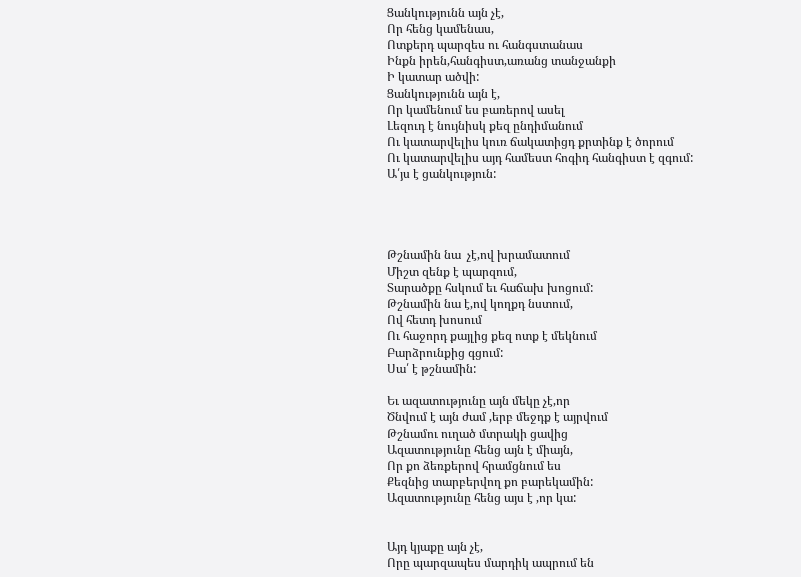Ցանկությունն այն չէ,
Որ հենց կամենաս,
Ոտքերդ պարզես ու հանգստանաս
Ինքն իրեն,հանգիստ,առանց տանջանքի
Ի կատար ածվի:
Ցանկությունն այն է,
Որ կամենում ես բառերով ասել
Լեզուդ է նույնիսկ քեզ ընդիմանում
Ու կատարվելիս կուռ ճակատիցդ քրտինք է ծորում
Ու կատարվելիս այդ համեստ հոգիդ հանգիստ է զգում:
Ա՛յս է ցանկություն:




Թշնամին նա  չէ,ով խրամատում
Միշտ զենք է պարզում,
Տարածքը հսկում եւ հաճախ խոցում:
Թշնամին նա է,ով կողքդ նստում,
Ով հետդ խոսում
Ու հաջորդ քայլից քեզ ոտք է մեկնում
Բարձրունքից գցում:
Սա՛ է թշնամին:

Եւ ազատությունը այն մեկը չէ,որ
Ծնվում է այն ժամ ,երբ մեջդք է այրվում
Թշնամու ուղած մտրակի ցավից
Ազատությունը հենց այն է միայն,
Որ քո ձեռքերով հրամցնում ես
Քեզնից տարբերվող քո բարեկամին:
Ազատությունը հենց այս է ,որ կա:


Այդ կյաքը այն չէ,
Որը պարզապես մարդիկ ապրում են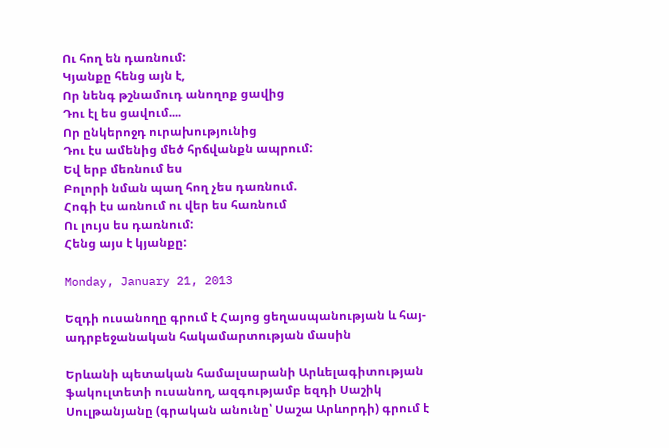Ու հող են դառնում:
Կյանքը հենց այն է,
Որ նենգ թշնամուդ անողոք ցավից
Դու էլ ես ցավում....
Որ ընկերոջդ ուրախությունից
Դու էս ամենից մեծ հրճվանքն ապրում:
Եվ երբ մեռնում ես
Բոլորի նման պաղ հող չես դառնում.
Հոգի էս առնում ու վեր ես հառնում
Ու լույս ես դառնում:
Հենց այս է կյանքը:

Monday, January 21, 2013

Եզդի ուսանողը գրում է Հայոց ցեղասպանության և հայ-ադրբեջանական հակամարտության մասին

Երևանի պետական համալսարանի Արևելագիտության ֆակուլտետի ուսանող, ազգությամբ եզդի Սաշիկ Սուլթանյանը (գրական անունը՝ Սաշա Արևորդի) գրում է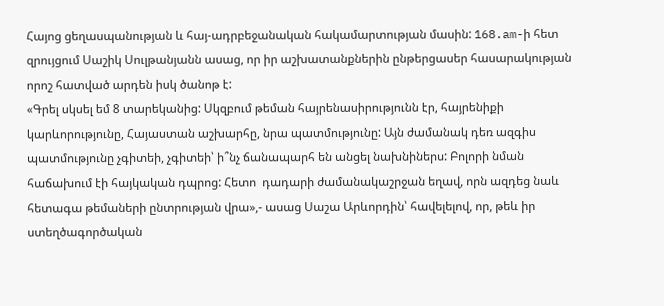Հայոց ցեղասպանության և հայ-ադրբեջանական հակամարտության մասին: 168.am-ի հետ զրույցում Սաշիկ Սուլթանյանն ասաց, որ իր աշխատանքներին ընթերցասեր հասարակության որոշ հատված արդեն իսկ ծանոթ է:
«Գրել սկսել եմ 8 տարեկանից: Սկզբում թեման հայրենասիրությունն էր, հայրենիքի կարևորությունը, Հայաստան աշխարհը, նրա պատմությունը: Այն ժամանակ դեռ ազգիս պատմությունը չգիտեի, չգիտեի՝ ի՞նչ ճանապարհ են անցել նախնիներս: Բոլորի նման հաճախում էի հայկական դպրոց: Հետո  դադարի ժամանակաշրջան եղավ, որն ազդեց նաև հետագա թեմաների ընտրության վրա»,- ասաց Սաշա Արևորդին՝ հավելելով, որ, թեև իր ստեղծագործական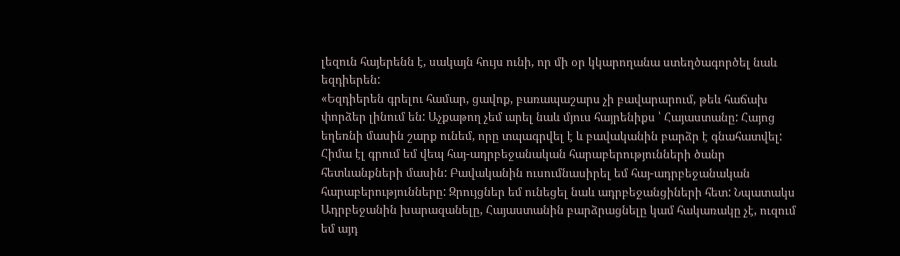լեզուն հայերենն է, սակայն հույս ունի, որ մի օր կկարողանա ստեղծագործել նաև եզդիերեն:
«Եզդիերեն գրելու համար, ցավոք, բառապաշարս չի բավարարում, թեև հաճախ փորձեր լինում են: Աչքաթող չեմ արել նաև մյուս հայրենիքս ՝ Հայաստանը: Հայոց եղեռնի մասին շարք ունեմ, որը տպագրվել է և բավականին բարձր է գնահատվել: Հիմա էլ գրում եմ վեպ հայ-ադրբեջանական հարաբերությունների ծանր հետևանքների մասին: Բավականին ուսումնասիրել եմ հայ-ադրբեջանական հարաբերությունները: Զրույցներ եմ ունեցել նաև ադրբեջանցիների հետ: Նպատակս Ադրբեջանին խարազանելը, Հայաստանին բարձրացնելը կամ հակառակը չէ, ուզում եմ այդ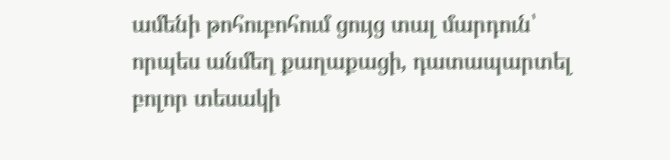ամենի թոհուբոհում ցույց տալ մարդուն՝ որպես անմեղ քաղաքացի, դատապարտել բոլոր տեսակի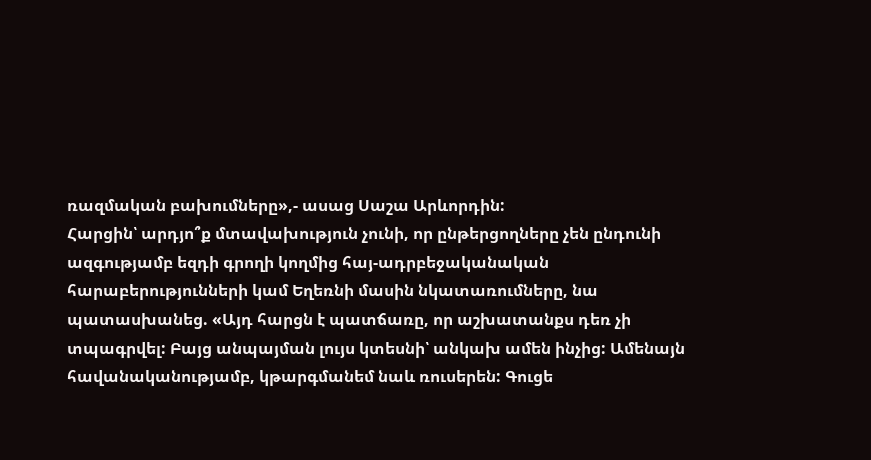ռազմական բախումները»,- ասաց Սաշա Արևորդին:
Հարցին՝ արդյո՞ք մտավախություն չունի, որ ընթերցողները չեն ընդունի ազգությամբ եզդի գրողի կողմից հայ-ադրբեջականական հարաբերությունների կամ Եղեռնի մասին նկատառումները, նա պատասխանեց. «Այդ հարցն է պատճառը, որ աշխատանքս դեռ չի տպագրվել: Բայց անպայման լույս կտեսնի՝ անկախ ամեն ինչից: Ամենայն հավանականությամբ, կթարգմանեմ նաև ռուսերեն: Գուցե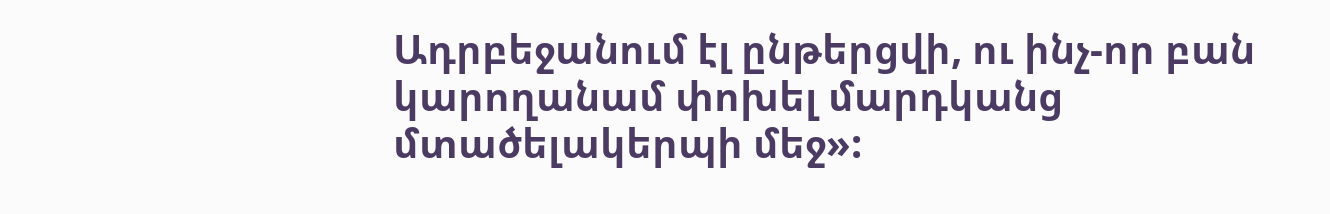Ադրբեջանում էլ ընթերցվի, ու ինչ-որ բան կարողանամ փոխել մարդկանց մտածելակերպի մեջ»: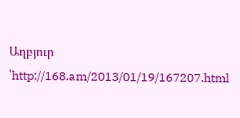Աղբյուր ՝http://168.am/2013/01/19/167207.html